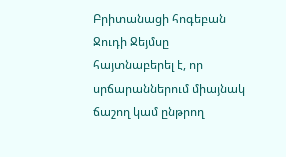Բրիտանացի հոգեբան Ջուդի Ջեյմսը հայտնաբերել է, որ սրճարաններում միայնակ ճաշող կամ ընթրող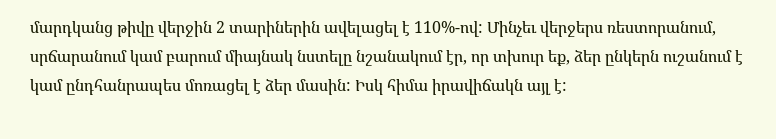մարդկանց թիվը վերջին 2 տարիներին ավելացել է 110%-ով: Մինչեւ վերջերս ռեստորանում, սրճարանում կամ բարում միայնակ նստելը նշանակում էր, որ տխուր եք, ձեր ընկերն ուշանում է կամ ընդհանրապես մոռացել է ձեր մասին: Իսկ հիմա իրավիճակն այլ է: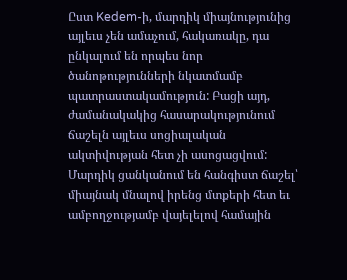Ըստ Kedem-ի, մարդիկ միայնությունից այլեւս չեն ամաչում, հակառակը, դա ընկալում են որպես նոր ծանոթությունների նկատմամբ պատրաստակամություն: Բացի այդ, ժամանակակից հասարակությունում ճաշելն այլեւս սոցիալական ակտիվության հետ չի ասոցացվում: Մարդիկ ցանկանում են հանգիստ ճաշել՝ միայնակ մնալով իրենց մտքերի հետ եւ ամբողջությամբ վայելելով համային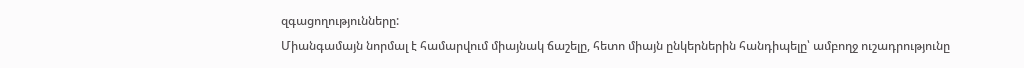զգացողությունները:
Միանգամայն նորմալ է համարվում միայնակ ճաշելը, հետո միայն ընկերներին հանդիպելը՝ ամբողջ ուշադրությունը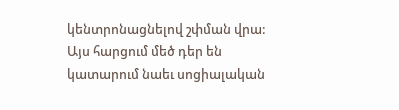կենտրոնացնելով շփման վրա: Այս հարցում մեծ դեր են կատարում նաեւ սոցիալական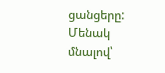ցանցերը: Մենակ մնալով՝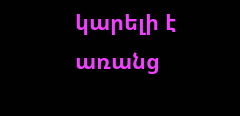կարելի է առանց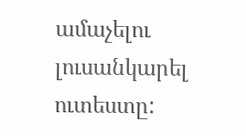ամաչելու լուսանկարել ուտեստը: